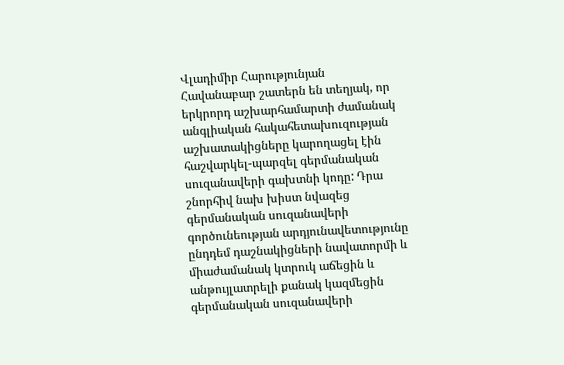Վլադիմիր Հարությունյան
Հավանաբար շատերն են տեղյակ, որ երկրորդ աշխարհամարտի ժամանակ անգլիական հակահետախուզության աշխատակիցները կարողացել էին հաշվարկել-պարզել գերմանական սուզանավերի գախտնի կոդը: Դրա շնորհիվ նախ խիստ նվազեց գերմանական սուզանավերի գործունեության արդյունավետությունը ընդդեմ դաշնակիցների նավատորմի և միաժամանակ կտրուկ աճեցին և անթույլատրելի քանակ կազմեցին գերմանական սուզանավերի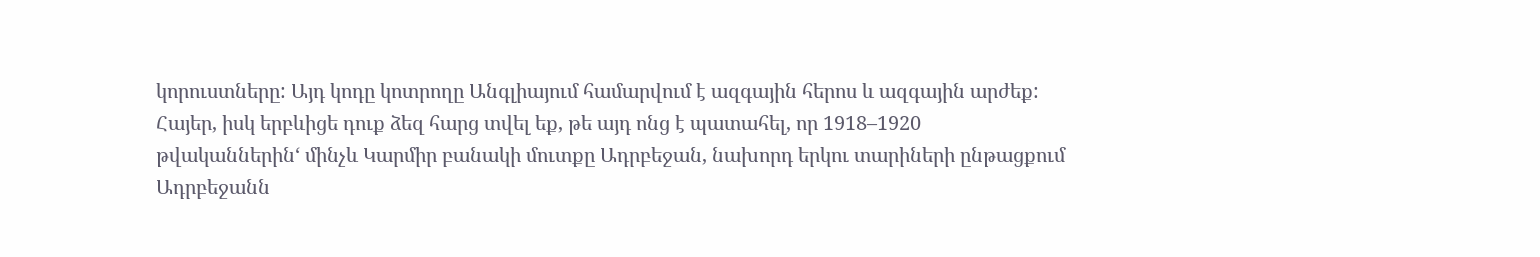կորուստները: Այդ կոդը կոտրողը Անգլիայում համարվում է ազգային հերոս և ազգային արժեք:
Հայեր, իսկ երբևիցե դուք ձեզ հարց տվել եք, թե այդ ոնց է պատահել, որ 1918–1920 թվականներին‘ մինչև Կարմիր բանակի մուտքը Ադրբեջան, նախորդ երկու տարիների ընթացքում Ադրբեջանն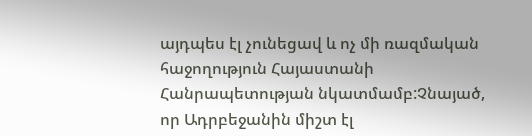այդպես էլ չունեցավ և ոչ մի ռազմական հաջողություն Հայաստանի Հանրապետության նկատմամբ:Չնայած, որ Ադրբեջանին միշտ էլ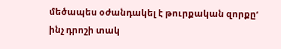մեծապես օժանդակել է թուրքական զորքը‘ ինչ դրոշի տակ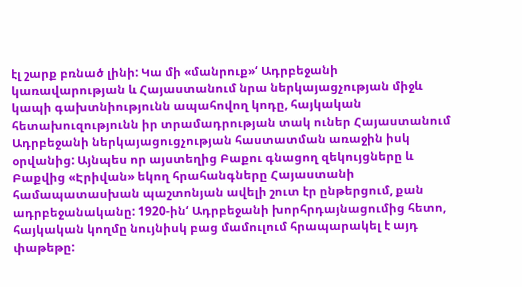էլ շարք բռնած լինի: Կա մի «մանրուք»‘ Ադրբեջանի կառավարության և Հայաստանում նրա ներկայացչության միջև կապի գախտնիությունն ապահովող կոդը, հայկական հետախուզությունն իր տրամադրության տակ ուներ Հայաստանում Ադրբեջանի ներկայացուցչության հաստատման առաջին իսկ օրվանից: Այնպես որ այստեղից Բաքու գնացող զեկույցները և Բաքվից «Էրիվան» եկող հրահանգները Հայաստանի համապատասխան պաշտոնյան ավելի շուտ էր ընթերցում, քան ադրբեջանականը: 1920-ին‘ Ադրբեջանի խորհրդայնացումից հետո, հայկական կողմը նույնիսկ բաց մամուլում հրապարակել է այդ փաթեթը: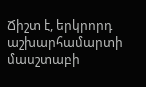Ճիշտ է, երկրորդ աշխարհամարտի մասշտաբի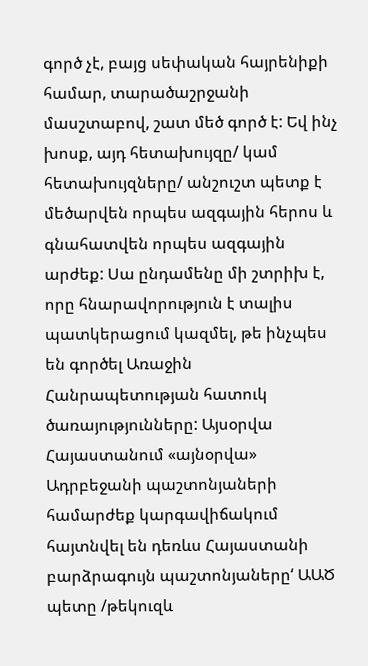գործ չէ, բայց սեփական հայրենիքի համար, տարածաշրջանի մասշտաբով, շատ մեծ գործ է: Եվ ինչ խոսք, այդ հետախույզը/ կամ հետախույզները/ անշուշտ պետք է մեծարվեն որպես ազգային հերոս և գնահատվեն որպես ազգային արժեք: Սա ընդամենը մի շտրիխ է, որը հնարավորություն է տալիս պատկերացում կազմել, թե ինչպես են գործել Առաջին Հանրապետության հատուկ ծառայությունները: Այսօրվա Հայաստանում «այնօրվա» Ադրբեջանի պաշտոնյաների համարժեք կարգավիճակում հայտնվել են դեռևս Հայաստանի բարձրագույն պաշտոնյաները‘ ԱԱԾ պետը /թեկուզև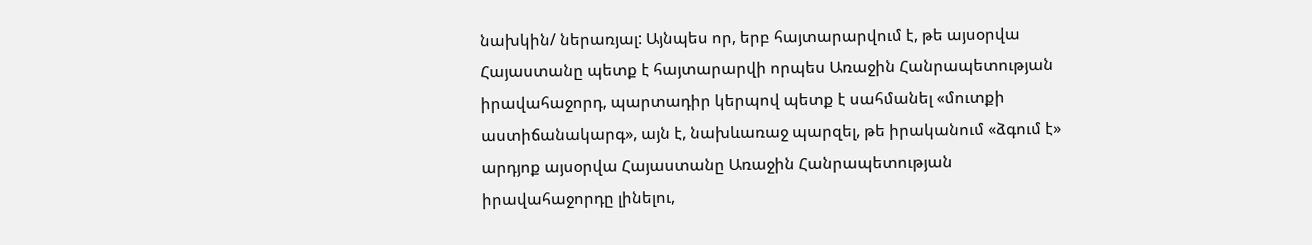նախկին/ ներառյալ: Այնպես որ, երբ հայտարարվում է, թե այսօրվա Հայաստանը պետք է հայտարարվի որպես Առաջին Հանրապետության իրավահաջորդ, պարտադիր կերպով պետք է սահմանել «մուտքի աստիճանակարգ», այն է, նախևառաջ պարզել, թե իրականում «ձգում է» արդյոք այսօրվա Հայաստանը Առաջին Հանրապետության իրավահաջորդը լինելու,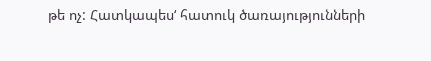թե ոչ: Հատկապես‘ հատուկ ծառայությունների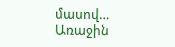մասով…
Առաջին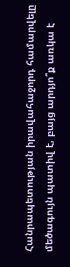Հանրապետության իրավահաջորդ համարվելը մեծագույն պատիվ է, բայց արդյո՞ք առկա է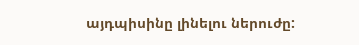այդպիսինը լինելու ներուժը: